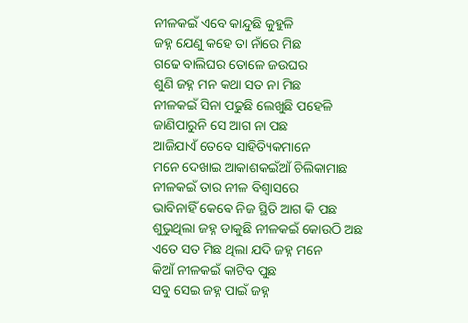ନୀଳକଇଁ ଏବେ କାନ୍ଦୁଛି କୁହୁଳି
ଜହ୍ନ ଯେଣୁ କହେ ତା ନାଁରେ ମିଛ
ଗଢେ ବାଲିଘର ତୋଳେ ଜଉଘର
ଶୁଣି ଜହ୍ନ ମନ କଥା ସତ ନା ମିଛ
ନୀଳକଇଁ ସିନା ପଢୁଛି ଲେଖୁଛି ପହେଳି
ଜାଣିପାରୁନି ସେ ଆଗ ନା ପଛ
ଆଜିଯାଏଁ ତେବେ ସାହିତ୍ୟିକମାନେ
ମନେ ଦେଖାଇ ଆକାଶକଇଁଆଁ ଚିଲିକାମାଛ
ନୀଳକଇଁ ତାର ନୀଳ ବିଶ୍ୱାସରେ
ଭାବିନାହିଁ କେଵେ ନିଜ ସ୍ଥିତି ଆଗ କି ପଛ
ଶୁଭୁଥିଲା ଜହ୍ନ ଡାକୁଛି ନୀଳକଇଁ କୋଉଠି ଅଛ
ଏତେ ସତ ମିଛ ଥିଲା ଯଦି ଜହ୍ନ ମନେ
କିଆଁ ନୀଳକଇଁ କାଟିବ ପୁଛ
ସବୁ ସେଇ ଜହ୍ନ ପାଇଁ ଜହ୍ନ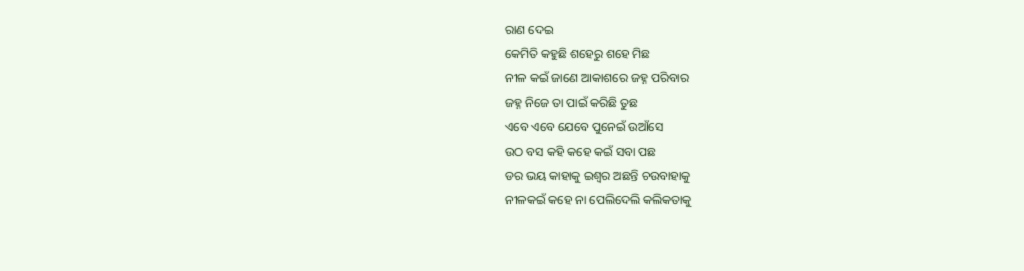ରାଣ ଦେଇ
କେମିତି କହୁଛି ଶହେରୁ ଶହେ ମିଛ
ନୀଳ କଇଁ ଜାଣେ ଆକାଶରେ ଜହ୍ନ ପରିବାର
ଜହ୍ନ ନିଜେ ତା ପାଇଁ କରିଛି ତୁଛ
ଏବେ ଏବେ ଯେବେ ପୁନେଇଁ ଉଆଁସେ
ଉଠ ବସ କହି କହେ କଇଁ ସବା ପଛ
ଡର ଭୟ କାହାକୁ ଇଶ୍ୱର ଅଛନ୍ତି ଚଉବାହାକୁ
ନୀଳକଇଁ କହେ ନା ପେଲିଦେଲି କଲିକତାକୁ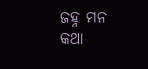ଜହ୍ନ ମନ କଥା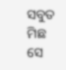ସବୁତ ମିଛ ସେ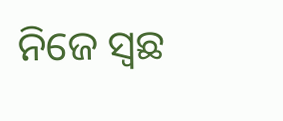ନିଜେ ସ୍ୱଛ